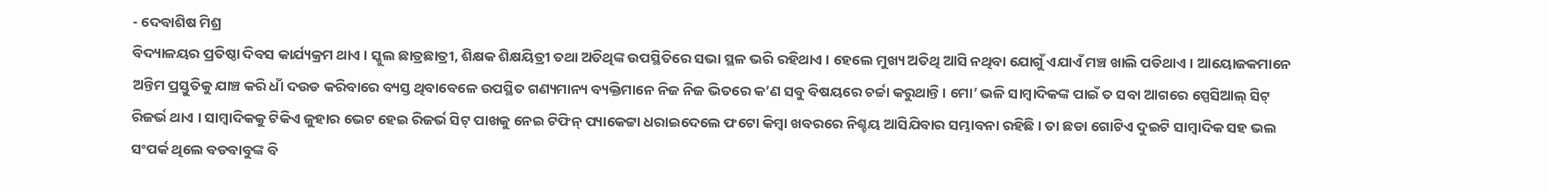- ଦେବାଶିଷ ମିଶ୍ର
ବିଦ୍ୟାଳୟର ପ୍ରତିଷ୍ଠା ଦିବସ କାର୍ଯ୍ୟକ୍ରମ ଥାଏ । ସ୍କୁଲ ଛାତ୍ରଛାତ୍ରୀ, ଶିକ୍ଷକ ଶିକ୍ଷୟିତ୍ରୀ ତଥା ଅତିଥିଙ୍କ ଉପସ୍ଥିତିରେ ସଭା ସ୍ଥଳ ଭରି ରହିଥାଏ । ହେଲେ ମୁଖ୍ୟ ଅତିଥି ଆସି ନଥିବା ଯୋଗୁଁ ଏଯାଏଁ ମଞ୍ଚ ଖାଲି ପଡିଥାଏ । ଆୟୋଜକମାନେ ଅନ୍ତିମ ପ୍ରସ୍ତୁତିକୁ ଯାଞ୍ଚ କରି ଧାଁ ଦଉଡ କରିବାରେ ବ୍ୟସ୍ତ ଥିବାବେଳେ ଉପସ୍ଥିତ ଗଣ୍ୟମାନ୍ୟ ବ୍ୟକ୍ତିମାନେ ନିଜ ନିଜ ଭିତରେ କ’ଣ ସବୁ ବିଷୟରେ ଚର୍ଚ୍ଚା କରୁଥାନ୍ତି । ମୋ’ ଭଳି ସାମ୍ବାଦିକଙ୍କ ପାଇଁ ତ ସବା ଆଗରେ ସ୍ପେସିଆଲ୍ ସିଟ୍ ରିଜର୍ଭ ଥାଏ । ସାମ୍ବାଦିକକୁ ଟିକିଏ ଜୁହାର ଭେଟ ହେଇ ରିଜର୍ଭ ସିଟ୍ ପାଖକୁ ନେଇ ଟିଫିନ୍ ପ୍ୟାକେଟ୍ଟା ଧରାଇଦେଲେ ଫଟୋ କିମ୍ବା ଖବରରେ ନିଶ୍ଚୟ ଆସିଯିବାର ସମ୍ଭାବନା ରହିଛି । ତା ଛଡା ଗୋଟିଏ ଦୁଇଟି ସାମ୍ବାଦିକ ସହ ଭଲ ସଂପର୍କ ଥିଲେ ବଡବାବୁଙ୍କ ବି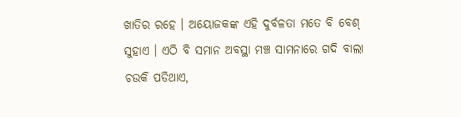ଖାତିର ରହେ । ଅୟୋଜକଙ୍କ ଏହି ଦୁର୍ବଳତା ମତେ ବି ବେଶ୍ ସୁହାଏ । ଏଠି ବି ସମାନ ଅବସ୍ଥା ମଞ୍ଚ ସାମନାରେ ଗଦି ବାଲା ଚଉକି ପଡିଥାଏ,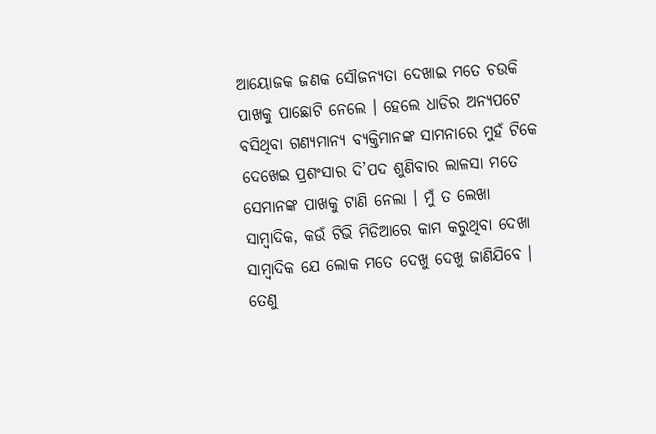ଆୟୋଜକ ଜଣକ ସୌଜନ୍ୟତା ଦେଖାଇ ମତେ ଚଉକି ପାଖକୁ ପାଛୋଟି ନେଲେ । ହେଲେ ଧାଡିର ଅନ୍ୟପଟେ ବସିଥିବା ଗଣ୍ୟମାନ୍ୟ ବ୍ୟକ୍ତିମାନଙ୍କ ସାମନାରେ ମୁହଁ ଟିକେ ଦେଖେଇ ପ୍ରଶଂସାର ଦି’ପଦ ଶୁଣିବାର ଲାଳସା ମତେ ସେମାନଙ୍କ ପାଖକୁ ଟାଣି ନେଲା । ମୁଁ ତ ଲେଖା ସାମ୍ବାଦିକ, କଉଁ ଟିଭି ମିଡିଆରେ କାମ କରୁଥିବା ଦେଖା ସାମ୍ବାଦିକ ଯେ ଲୋକ ମତେ ଦେଖୁ ଦେଖୁ ଜାଣିଯିବେ । ତେଣୁ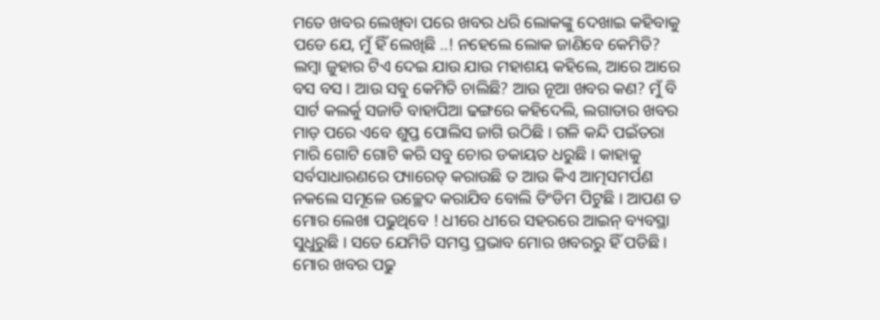ମତେ ଖବର ଲେଖିବା ପରେ ଖବର ଧରି ଲୋକଙ୍କୁ ଦେଖାଇ କହିବାକୁ ପଡେ ଯେ, ମୁଁ ହିଁ ଲେଖିଛି ..! ନହେଲେ ଲୋକ ଜାଣିବେ କେମିତି? ଲମ୍ବା ଜୁହାର ଟିଏ ଦେଇ ଯାଉ ଯାଉ ମହାଶୟ କହିଲେ, ଆରେ ଆରେ ବସ ବସ । ଆଉ ସବୁ କେମିତି ଚାଲିଛି? ଆଉ ନୂଆ ଖବର କଣ? ମୁଁ ବି ସାର୍ଟ କଲର୍କୁ ସଜାଡି ବାହାପିଆ ଢଙ୍ଗରେ କହିଦେଲି, ଲଗାତାର ଖବର ମାଡ଼ ପରେ ଏବେ ଶୁପ୍ତ ପୋଲିସ ଜାଗି ଉଠିଛି । ଗଳି କନ୍ଦି ପଇଁତରା ମାରି ଗୋଟି ଗୋଟି କରି ସବୁ ଚୋର ଡକାୟତ ଧରୁଛି । କାହାକୁ ସର୍ବସାଧାରଣରେ ପ୍ୟାରେଡ୍ କରାଉଛି ତ ଆଉ କିଏ ଆତ୍ମସମର୍ପଣ ନକଲେ ସମୂଳେ ଉଚ୍ଛେଦ କରାଯିବ ବୋଲି ଡିଂଡିମ ପିଟୁଛି । ଆପଣ ତ ମୋର ଲେଖା ପଢୁଥିବେ ! ଧୀରେ ଧୀରେ ସହରରେ ଆଇନ୍ ବ୍ୟବସ୍ଥା ସୁଧୁରୁଛି । ସତେ ଯେମିତି ସମସ୍ତ ପ୍ରଭାବ ମୋର ଖବରରୁ ହିଁ ପଡିଛି । ମୋର ଖବର ପଢୁ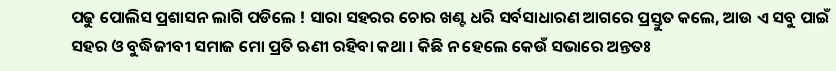ପଢୁ ପୋଲିସ ପ୍ରଶାସନ ଲାଗି ପଡିଲେ ! ସାରା ସହରର ଚୋର ଖଣ୍ଟ ଧରି ସର୍ବସାଧାରଣ ଆଗରେ ପ୍ରସ୍ତୁତ କଲେ, ଆଉ ଏ ସବୁ ପାଇଁ ସହର ଓ ବୁଦ୍ଧିଜୀବୀ ସମାଜ ମୋ ପ୍ରତି ଋଣୀ ରହିବା କଥା । କିଛି ନ ହେଲେ କେଉଁ ସଭାରେ ଅନ୍ତତଃ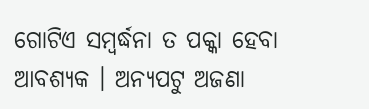ଗୋଟିଏ ସମ୍ବର୍ଦ୍ଧନା ତ ପକ୍କା ହେବା ଆବଶ୍ୟକ । ଅନ୍ୟପଟୁ ଅଜଣା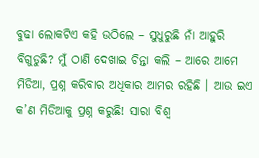ବୁଢା ଲୋକଟିଏ କହି ଉଠିଲେ – ସୁଧୁରୁଛି ନାଁ ଆହୁରି ବିଗୁଡୁଛି? ମୁଁ ଠାଣି ଦେଖାଇ ଚିନ୍ତା କଲି – ଆରେ ଆମେ ମିଡିଆ, ପ୍ରଶ୍ନ କରିବାର ଅଧିକାର ଆମର ରହିଛି । ଆଉ ଇଏ କ’ଣ ମିଡିଆକୁ ପ୍ରଶ୍ନ କରୁଛି! ସାରା ବିଶ୍ୱ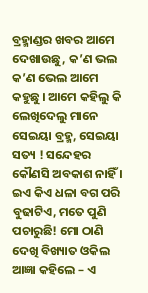ବ୍ରହ୍ମାଣ୍ଡର ଖବର ଆମେ ଦେଖାଉଛୁ, କ’ଣ ଭଲ କ’ଣ ଭେଲ ଆମେ କହୁଛୁ । ଆମେ କହିଲୁ କି ଲେଖିଦେଲୁ ମାନେ ସେଇୟା ବ୍ରହ୍ମ, ସେଇୟା ସତ୍ୟ ! ସନ୍ଦେହର କୌଣସି ଅବକାଶ ନାହିଁ । ଇଏ କିଏ ଧଳା ବଗ ପରି ବୁଢାଟିଏ, ମତେ ପୁଣି ପଚାରୁଛି! ମୋ ଠାଣି ଦେଖି ବିଖ୍ୟାତ ଓକିଲ ଆଜ୍ଞା କହିଲେ – ଏ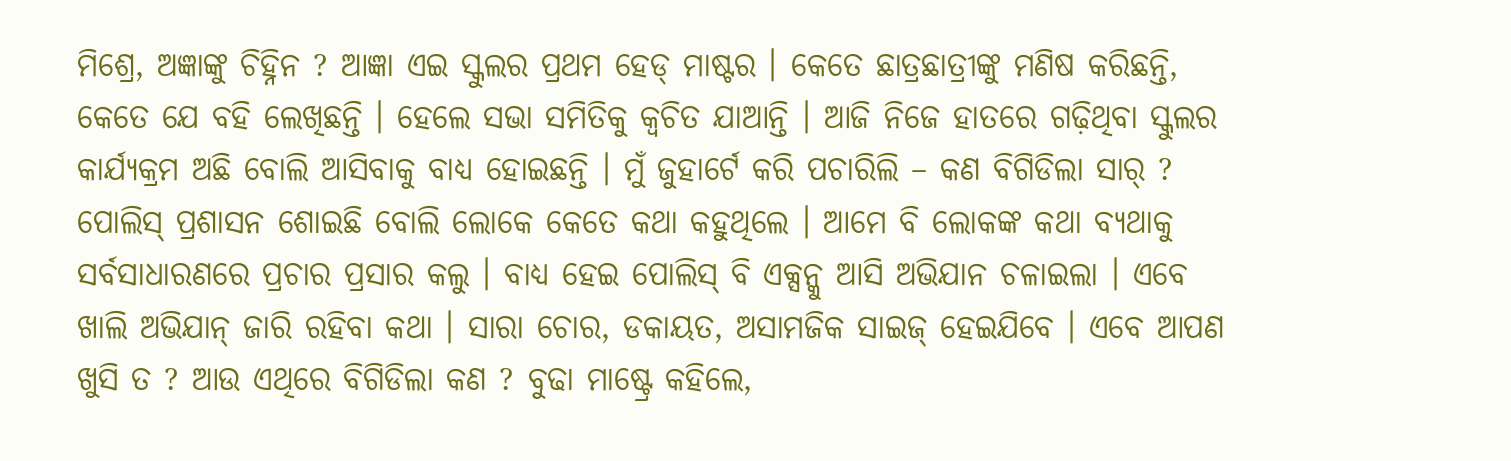ମିଶ୍ରେ, ଅଜ୍ଞାଙ୍କୁ ଚିହ୍ନିନ ? ଆଜ୍ଞା ଏଇ ସ୍କୁଲର ପ୍ରଥମ ହେଡ୍ ମାଷ୍ଟର । କେତେ ଛାତ୍ରଛାତ୍ରୀଙ୍କୁ ମଣିଷ କରିଛନ୍ତି, କେତେ ଯେ ବହି ଲେଖିଛନ୍ତି । ହେଲେ ସଭା ସମିତିକୁ କ୍ୱଚିତ ଯାଆନ୍ତି । ଆଜି ନିଜେ ହାତରେ ଗଢ଼ିଥିବା ସ୍କୁଲର କାର୍ଯ୍ୟକ୍ରମ ଅଛି ବୋଲି ଆସିବାକୁ ବାଧ୍ୟ ହୋଇଛନ୍ତି । ମୁଁ ଜୁହାର୍ଟେ କରି ପଚାରିଲି – କଣ ବିଗିଡିଲା ସାର୍ ? ପୋଲିସ୍ ପ୍ରଶାସନ ଶୋଇଛି ବୋଲି ଲୋକେ କେତେ କଥା କହୁଥିଲେ । ଆମେ ବି ଲୋକଙ୍କ କଥା ବ୍ୟଥାକୁ ସର୍ବସାଧାରଣରେ ପ୍ରଚାର ପ୍ରସାର କଲୁ । ବାଧ୍ୟ ହେଇ ପୋଲିସ୍ ବି ଏକ୍ସନ୍କୁ ଆସି ଅଭିଯାନ ଚଳାଇଲା । ଏବେ ଖାଲି ଅଭିଯାନ୍ ଜାରି ରହିବା କଥା । ସାରା ଚୋର, ଡକାୟତ, ଅସାମଜିକ ସାଇଜ୍ ହେଇଯିବେ । ଏବେ ଆପଣ ଖୁସି ତ ? ଆଉ ଏଥିରେ ବିଗିଡିଲା କଣ ? ବୁଢା ମାଷ୍ଟ୍ରେ କହିଲେ,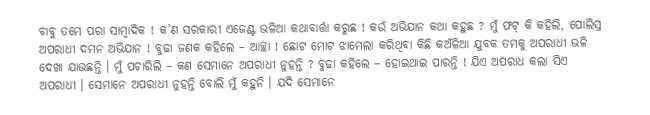ବାବୁ ତମେ ପରା ସାମ୍ବାଦିକ ! କ’ଣ ସରକାରୀ ଏଜେଣ୍ଟ ଭଳିଆ କଥାବାର୍ତ୍ତା କରୁଛ ! କଉଁ ଅଭିଯାନ କଥା କହୁଛ ? ମୁଁ ଫଟ୍ କି କହିଲି, ପୋଲିସ୍ର ଅପରାଧୀ ଦମନ ଅଭିଯାନ ! ବୁଢା ଜଣକ କହିଲେ – ଆଚ୍ଛା ! ଛୋଟ ମୋଟ ଝାମେଲା କରିଥିବା କିଛି କଅଁଳିଆ ଯୁବକ ତମକୁ ଅପରାଧୀ ଭଳି ଦେଖା ଯାଉଛନ୍ତି । ମୁଁ ପଚାରିଲି – କଣ ସେମାନେ ଅପରାଧୀ ନୁହନ୍ତି ? ବୁଢା କହିଲେ – ହୋଇଥାଇ ପାରନ୍ତି ! ଯିଏ ଅପରାଧ କଲା ସିଏ ଅପରାଧୀ । ସେମାନେ ଅପରାଧୀ ନୁହନ୍ତି ବୋଲି ମୁଁ କହୁନି । ଯଦି ସେମାନେ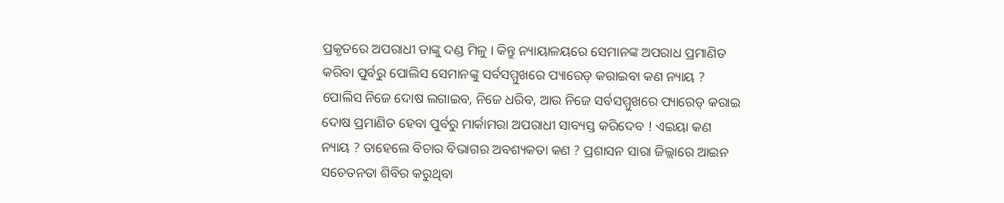ପ୍ରକୃତରେ ଅପରାଧୀ ତାଙ୍କୁ ଦଣ୍ଡ ମିଳୁ । କିନ୍ତୁ ନ୍ୟାୟାଳୟରେ ସେମାନଙ୍କ ଅପରାଧ ପ୍ରମାଣିତ କରିବା ପୁର୍ବରୁ ପୋଲିସ ସେମାନଙ୍କୁ ସର୍ବସମ୍ମୁଖରେ ପ୍ୟାରେଡ୍ କରାଇବା କଣ ନ୍ୟାୟ ? ପୋଲିସ ନିଜେ ଦୋଷ ଲଗାଇବ, ନିଜେ ଧରିବ, ଆଉ ନିଜେ ସର୍ବସମ୍ମୁଖରେ ପ୍ୟାରେଡ୍ କରାଇ ଦୋଷ ପ୍ରମାଣିତ ହେବା ପୁର୍ବରୁ ମାର୍କାମରା ଅପରାଧୀ ସାବ୍ୟସ୍ତ କରିଦେବ ! ଏଇୟା କଣ ନ୍ୟାୟ ? ତାହେଲେ ବିଚାର ବିଭାଗର ଅବଶ୍ୟକତା କଣ ? ପ୍ରଶାସନ ସାରା ଜିଲ୍ଲାରେ ଆଇନ ସଚେତନତା ଶିବିର କରୁଥିବା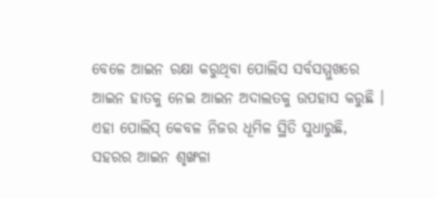ବେଳେ ଆଇନ ରକ୍ଷା କରୁଥିବା ପୋଲିସ ସର୍ବସମ୍ମୁଖରେ ଆଇନ ହାତକୁ ନେଇ ଆଇନ ଅଦାଲତକୁ ଉପହାସ କରୁଛି । ଏହା ପୋଲିସ୍ କେବଳ ନିଜର ଧୂମିଳ ସ୍ଥିତି ସୁଧାରୁଛି, ସହରର ଆଇନ ଶୃଙ୍ଖଳା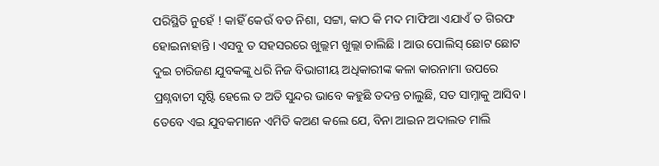ପରିସ୍ଥିତି ନୁହେଁ ! କାହିଁ କେଉଁ ବଡ ନିଶା, ସଟ୍ଟା, କାଠ କି ମଦ ମାଫିଆ ଏଯାଏଁ ତ ଗିରଫ ହୋଇନାହାନ୍ତି । ଏସବୁ ତ ସହସରରେ ଖୁଲ୍ଲମ ଖୁଲ୍ଲା ଚାଲିଛି । ଆଉ ପୋଲିସ୍ ଛୋଟ ଛୋଟ ଦୁଇ ଚାରିଜଣ ଯୁବକଙ୍କୁ ଧରି ନିଜ ବିଭାଗୀୟ ଅଧିକାରୀଙ୍କ କଳା କାରନାମା ଉପରେ ପ୍ରଶ୍ନବାଚୀ ସୃଷ୍ଟି ହେଲେ ତ ଅତି ସୁନ୍ଦର ଭାବେ କହୁଛି ତଦନ୍ତ ଚାଲୁଛି, ସତ ସାମ୍ନାକୁ ଆସିବ । ତେବେ ଏଇ ଯୁବକମାନେ ଏମିତି କଅଣ କଲେ ଯେ, ବିନା ଆଇନ ଅଦାଲତ ମାଲି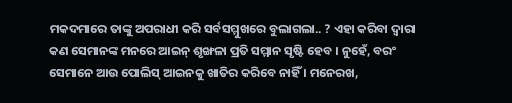ମକଦମାରେ ତାଙ୍କୁ ଅପରାଧୀ କରି ସର୍ବସମ୍ମୁଖରେ ବୁଲାଗଲା.. ? ଏହା କରିବା ଦ୍ୱାରା କଣ ସେମାନଙ୍କ ମନରେ ଆଇନ୍ ଶୃଙ୍ଖଳା ପ୍ରତି ସମ୍ମାନ ସୃଷ୍ଟି ହେବ । ନୁହେଁ, ବରଂ ସେମାନେ ଆଉ ପୋଲିସ୍ ଆଇନକୁ ଖାତିର କରିବେ ନାହିଁ । ମନେରଖ,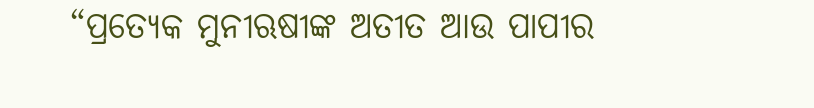“ପ୍ରତ୍ୟେକ ମୁନୀଋଷୀଙ୍କ ଅତୀତ ଆଉ ପାପୀର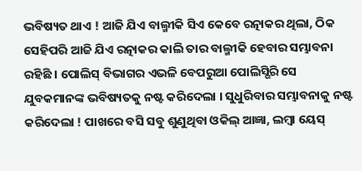ଭବିଷ୍ୟତ ଥାଏ ! ଆଜି ଯିଏ ବାଲ୍ମୀକି ସିଏ କେବେ ରତ୍ନାକର ଥିଲା, ଠିକ ସେହିପରି ଆଜି ଯିଏ ରତ୍ନାକର କାଲି ତାର ବାଲ୍ମୀକି ହେବାର ସମ୍ଭାବନା ରହିଛି । ପୋଲିସ୍ ବିଭାଗର ଏଭଳି ବେପରୁଆ ପୋଲିସ୍ଗିରି ସେ ଯୁବକମାନଙ୍କ ଭବିଷ୍ୟତକୁ ନଷ୍ଟ କରିଦେଲା । ସୁଧୁରିବାର ସମ୍ଭାବନାକୁ ନଷ୍ଟ କରିଦେଲା ! ପାଖରେ ବସି ସବୁ ଶୁଣୁଥିବା ଓକିଲ୍ ଆଜ୍ଞା, ଲମ୍ବା ୟେସ୍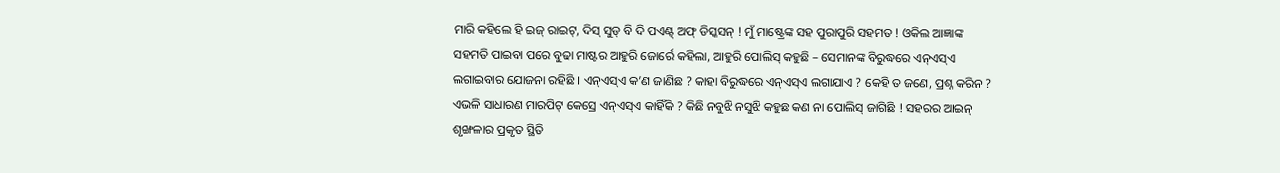ମାରି କହିଲେ ହି ଇଜ୍ ରାଇଟ୍, ଦିସ୍ ସୁଡ୍ ବି ଦି ପଏଣ୍ଟ୍ ଅଫ୍ ଡିସ୍କସନ୍ ! ମୁଁ ମାଷ୍ଟ୍ରେଙ୍କ ସହ ପୁରାପୁରି ସହମତ ! ଓକିଲ ଆଜ୍ଞାଙ୍କ ସହମତି ପାଇବା ପରେ ବୁଢା ମାଷ୍ଟର ଆହୁରି ଜୋର୍ରେ କହିଲା, ଆହୁରି ପୋଲିସ୍ କହୁଛି – ସେମାନଙ୍କ ବିରୁଦ୍ଧରେ ଏନ୍ଏସ୍ଏ ଲଗାଇବାର ଯୋଜନା ରହିଛି । ଏନ୍ଏସ୍ଏ କ’ଣ ଜାଣିଛ ? କାହା ବିରୁଦ୍ଧରେ ଏନ୍ଏସ୍ଏ ଲଗାଯାଏ ? କେହି ତ ଜଣେ, ପ୍ରଶ୍ନ କରିନ ? ଏଭଳି ସାଧାରଣ ମାରପିଟ୍ କେସ୍ରେ ଏନ୍ଏସ୍ଏ କାହିଁକି ? କିଛି ନବୁଝି ନସୁଝି କହୁଛ କଣ ନା ପୋଲିସ୍ ଜାଗିଛି ! ସହରର ଆଇନ୍ ଶୃଙ୍ଖଳାର ପ୍ରକୃତ ସ୍ଥିତି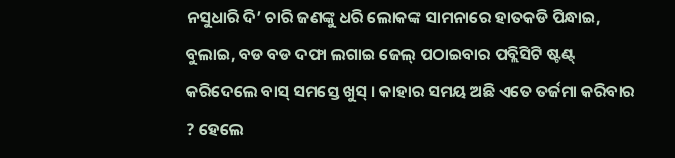ନସୁଧାରି ଦି’ ଚାରି ଜଣଙ୍କୁ ଧରି ଲୋକଙ୍କ ସାମନାରେ ହାତକଡି ପିନ୍ଧାଇ, ବୁଲାଇ, ବଡ ବଡ ଦଫା ଲଗାଇ ଜେଲ୍ ପଠାଇବାର ପବ୍ଲିସିଟି ଷ୍ଟଣ୍ଟ୍ କରିଦେଲେ ବାସ୍ ସମସ୍ତେ ଖୁସ୍ । କାହାର ସମୟ ଅଛି ଏତେ ତର୍ଜମା କରିବାର ? ହେଲେ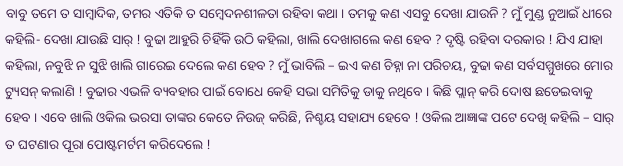ବାବୁ ତମେ ତ ସାମ୍ବାଦିକ, ତମର ଏତିକି ତ ସମ୍ବେଦନଶୀଳତା ରହିବା କଥା । ତମକୁ କଣ ଏସବୁ ଦେଖା ଯାଉନି ? ମୁଁ ମୁଣ୍ଡ ନୁଆଇଁ ଧୀରେ କହିଲି- ଦେଖା ଯାଉଛି ସାର୍ ! ବୁଢା ଆହୁରି ଚିହିଁକି ଉଠି କହିଲା, ଖାଲି ଦେଖାଗଲେ କଣ ହେବ ? ଦୃଷ୍ଟି ରହିବା ଦରକାର ! ଯିଏ ଯାହା କହିଲା, ନବୁଝି ନ ସୁଝି ଖାଲି ଗାରେଇ ଦେଲେ କଣ ହେବ ? ମୁଁ ଭାବିଲି – ଇଏ କଣ ଚିହ୍ନା ନା ପରିଚୟ, ବୁଢା କଣ ସର୍ବସମ୍ମୁଖରେ ମୋର ଟ୍ୟୁସନ୍ କଲାଣି ! ବୁଢାର ଏଭଳି ବ୍ୟବହାର ପାଇଁ ବୋଧେ କେହି ସଭା ସମିତିକୁ ଡାକୁ ନଥିବେ । କିଛି ପ୍ଲାନ୍ କରି ଦୋଷ ଛଡେଇବାକୁ ହେବ । ଏବେ ଖାଲି ଓକିଲ ଭରସା ତାଙ୍କର କେତେ ନିଉଜ୍ କରିଛି, ନିଶ୍ଚୟ ସହାଯ୍ୟ ହେବେ ! ଓକିଲ ଆଜ୍ଞାଙ୍କ ପଟେ ଦେଖି କହିଲି – ସାର୍ ତ ଘଟଣାର ପୂରା ପୋଷ୍ଟମର୍ଟମ କରିଦେଲେ !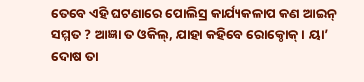ତେବେ ଏହି ଘଟଣାରେ ପୋଲିସ୍ର କାର୍ଯ୍ୟକଳାପ କଣ ଆଇନ୍ ସମ୍ମତ ? ଆଜ୍ଞା ତ ଓକିଲ୍, ଯାହା କହିବେ ରୋକ୍ଠୋକ୍ । ୟା’ ଦୋଷ ତା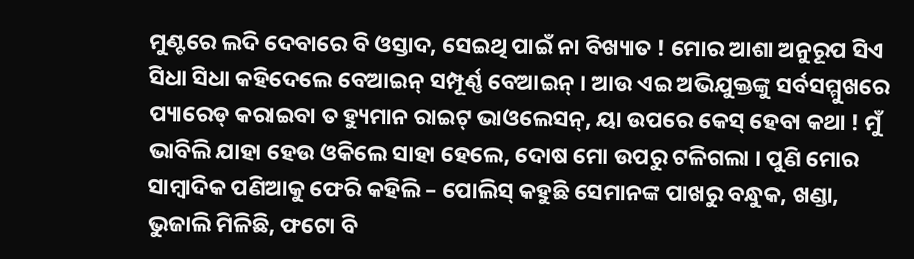ମୁଣ୍ଟରେ ଲଦି ଦେବାରେ ବି ଓସ୍ତାଦ, ସେଇଥି ପାଇଁ ନା ବିଖ୍ୟାତ ! ମୋର ଆଶା ଅନୁରୂପ ସିଏ ସିଧା ସିଧା କହିଦେଲେ ବେଆଇନ୍ ସମ୍ପୂର୍ଣ୍ଣ ବେଆଇନ୍ । ଆଉ ଏଇ ଅଭିଯୁକ୍ତଙ୍କୁ ସର୍ବସମ୍ମୁଖରେ ପ୍ୟାରେଡ୍ କରାଇବା ତ ହ୍ୟୁମାନ ରାଇଟ୍ ଭାଓଲେସନ୍, ୟା ଉପରେ କେସ୍ ହେବା କଥା ! ମୁଁ ଭାବିଲି ଯାହା ହେଉ ଓକିଲେ ସାହା ହେଲେ, ଦୋଷ ମୋ ଉପରୁ ଟଳିଗଲା । ପୁଣି ମୋର ସାମ୍ବାଦିକ ପଣିଆକୁ ଫେରି କହିଲି – ପୋଲିସ୍ କହୁଛି ସେମାନଙ୍କ ପାଖରୁ ବନ୍ଧୁକ, ଖଣ୍ଡା, ଭୁଜାଲି ମିଳିଛି, ଫଟୋ ବି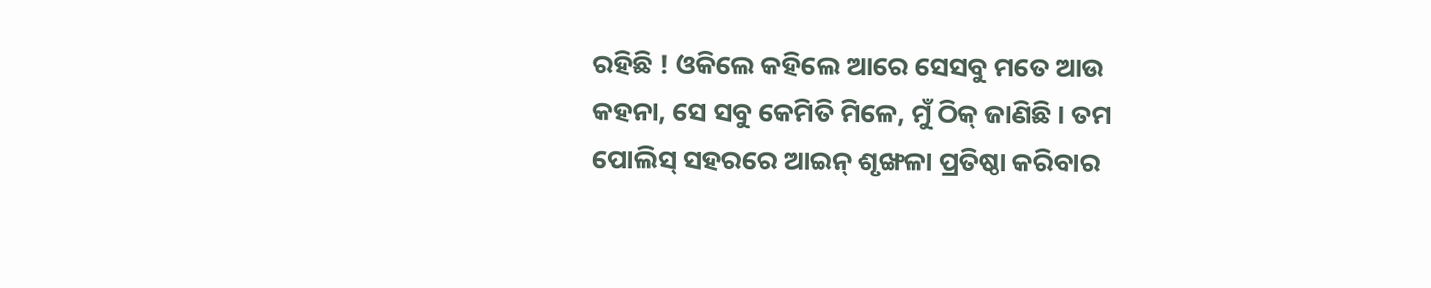ରହିଛି ! ଓକିଲେ କହିଲେ ଆରେ ସେସବୁ ମତେ ଆଉ କହନା, ସେ ସବୁ କେମିତି ମିଳେ, ମୁଁ ଠିକ୍ ଜାଣିଛି । ତମ ପୋଲିସ୍ ସହରରେ ଆଇନ୍ ଶୃଙ୍ଖଳା ପ୍ରତିଷ୍ଠା କରିବାର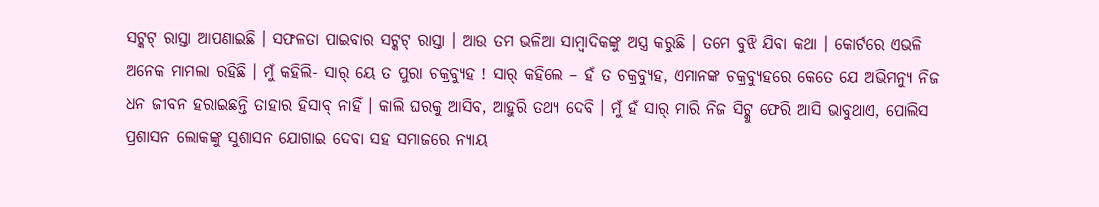ସଟ୍କଟ୍ ରାସ୍ତା ଆପଣାଇଛି । ସଫଳତା ପାଇବାର ସଟ୍କଟ୍ ରାସ୍ତା । ଆଉ ତମ ଭଳିଆ ସାମ୍ବାଦିକଙ୍କୁ ଅସ୍ତ୍ର କରୁଛି । ତମେ ବୁଝି ଯିବା କଥା । କୋର୍ଟରେ ଏଭଳି ଅନେକ ମାମଲା ରହିଛି । ମୁଁ କହିଲି- ସାର୍ ୟେ ତ ପୁରା ଚକ୍ରବ୍ୟୁହ ! ସାର୍ କହିଲେ – ହଁ ତ ଚକ୍ରବ୍ୟୁହ, ଏମାନଙ୍କ ଚକ୍ରବ୍ୟୁହରେ କେତେ ଯେ ଅଭିମନ୍ୟୁ ନିଜ ଧନ ଜୀବନ ହରାଇଛନ୍ତି ତାହାର ହିସାବ୍ ନାହିଁ । କାଲି ଘରକୁ ଆସିବ, ଆହୁରି ତଥ୍ୟ ଦେବି । ମୁଁ ହଁ ସାର୍ ମାରି ନିଜ ସିଟ୍କୁ ଫେରି ଆସି ଭାବୁଥାଏ, ପୋଲିସ ପ୍ରଶାସନ ଲୋକଙ୍କୁ ସୁଶାସନ ଯୋଗାଇ ଦେବା ସହ ସମାଜରେ ନ୍ୟାୟ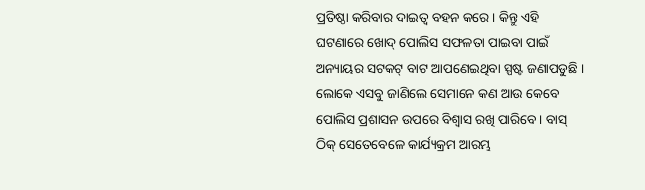ପ୍ରତିଷ୍ଠା କରିବାର ଦାଇତ୍ୱ ବହନ କରେ । କିନ୍ତୁ ଏହି ଘଟଣାରେ ଖୋଦ୍ ପୋଲିସ ସଫଳତା ପାଇବା ପାଇଁ ଅନ୍ୟାୟର ସଟକଟ୍ ବାଟ ଆପଣେଇଥିବା ସ୍ପଷ୍ଟ ଜଣାପଡୁଛି । ଲୋକେ ଏସବୁ ଜାଣିଲେ ସେମାନେ କଣ ଆଉ କେବେ ପୋଲିସ ପ୍ରଶାସନ ଉପରେ ବିଶ୍ୱାସ ରଖି ପାରିବେ । ବାସ୍ ଠିକ୍ ସେତେବେଳେ କାର୍ଯ୍ୟକ୍ରମ ଆରମ୍ଭ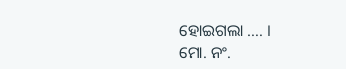ହୋଇଗଲା …. ।
ମୋ. ନଂ.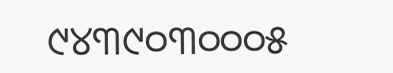୯୪୩୯୦୩୦୦୦୫